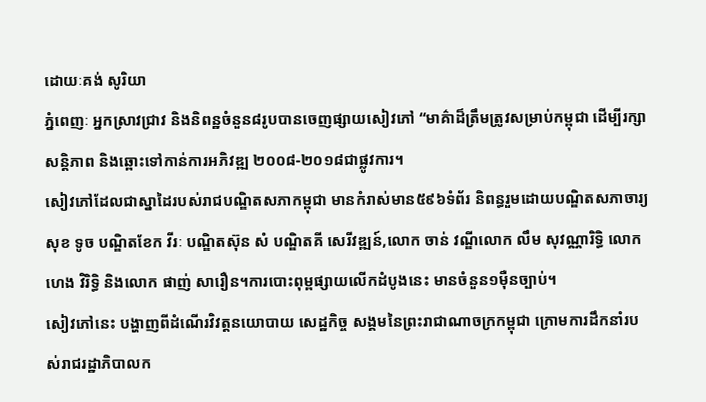ដោយៈគង់ សូរិយា
ភ្នំពេញៈ អ្នកស្រាវជ្រាវ និងនិពន្ឋចំនួន៨រូបបានចេញផ្សាយសៀវភៅ “មាគ៌ាដ៏ត្រឹមត្រូវសម្រាប់កម្ពុជា ដើម្បីរក្សាសន្តិភាព និងឆ្ពោះទៅកាន់ការអភិវឌ្ឍ ២០០៨-២០១៨ជាផ្លូវការ។
សៀវភៅដែលជាស្នាដៃរបស់រាជបណ្ឌិតសភាកម្ពុជា មានកំរាស់មាន៥៩៦ទំព័រ និពន្ធរួមដោយបណ្ឌិតសភាចារ្យសុខ ទូច បណ្ឌិតខែក វីរៈ បណ្ឌិតស៊ុន សំ បណ្ឌិតគី សេរីវឌ្ឍន៍,លោក ចាន់ វណ្ឌីលោក លឹម សុវណ្ណារិទ្ធិ លោក ហេង វិរិទ្ធិ និងលោក ផាញ់ សារឿន។ការបោះពុម្ពផ្សាយលើកដំបូងនេះ មានចំនួន១ម៉ឺនច្បាប់។
សៀវភៅនេះ បង្ហាញពីដំណើរវិវត្តនយោបាយ សេដ្ឋកិច្ច សង្គមនៃព្រះរាជាណាចក្រកម្ពុជា ក្រោមការដឹកនាំរបស់រាជរដ្ឋាភិបាលក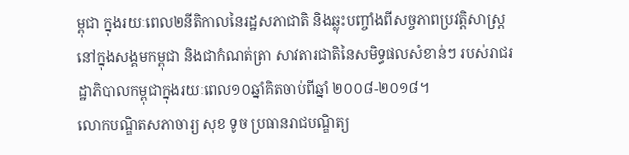ម្ពុជា ក្នុងរយៈពេល២នីតិកាលនៃរដ្ឋសភាជាតិ និងឆ្លុះបញ្ចាំងពីសច្ចភាពប្រវត្តិសាស្ត្រនៅក្នុងសង្គមកម្ពុជា និងជាកំណត់ត្រា សាវតារជាតិនៃសមិទ្ធផលសំខាន់ៗ របស់រាជរដ្ឋាភិបាលកម្ពុជាក្នុងរយៈពេល១០ឆ្នាំគិតចាប់ពីឆ្នាំ ២០០៨-២០១៨។
លោកបណ្ឌិតសភាចារ្យ សុខ ទូច ប្រធានរាជបណ្ឌិត្យ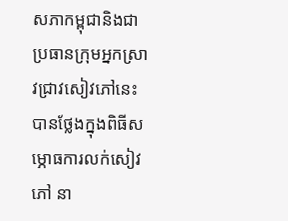សភាកម្ពុជានិងជាប្រធានក្រុមអ្នកស្រាវជ្រាវសៀវភៅនេះ បានថ្លែងក្នុងពិធីសម្ភោធការលក់សៀវភៅ នា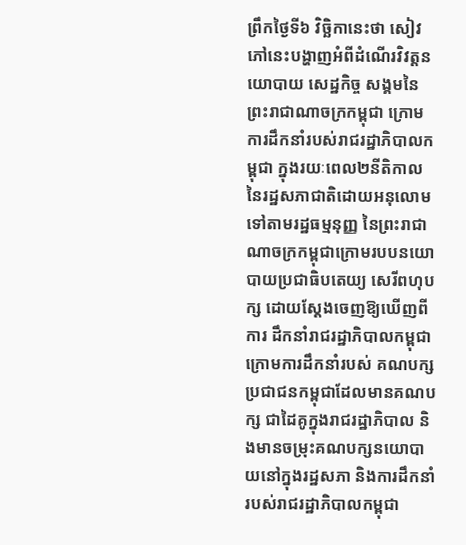ព្រឹកថ្ងៃទី៦ វិច្ឆិកានេះថា សៀវភៅនេះបង្ហាញអំពីដំណើរវិវត្តនយោបាយ សេដ្ឋកិច្ច សង្គមនៃព្រះរាជាណាចក្រកម្ពុជា ក្រោមការដឹកនាំរបស់រាជរដ្ឋាភិបាលកម្ពុជា ក្នុងរយៈពេល២នីតិកាលនៃរដ្ឋសភាជាតិដោយអនុលោមទៅតាមរដ្ឋធម្មនុញ្ញ នៃព្រះរាជាណាចក្រកម្ពុជាក្រោមរបបនយោបាយប្រជាធិបតេយ្យ សេរីពហុបក្ស ដោយស្តែងចេញឱ្យឃើញពីការ ដឹកនាំរាជរដ្ឋាភិបាលកម្ពុជាក្រោមការដឹកនាំរបស់ គណបក្សប្រជាជនកម្ពុជាដែលមានគណបក្ស ជាដៃគូក្នុងរាជរដ្ឋាភិបាល និងមានចម្រុះគណបក្សនយោបាយនៅក្នុងរដ្ឋសភា និងការដឹកនាំ របស់រាជរដ្ឋាភិបាលកម្ពុជា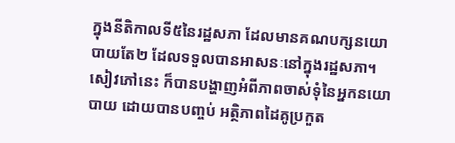ក្នុងនីតិកាលទី៥នៃរដ្ឋសភា ដែលមានគណបក្សនយោបាយតែ២ ដែលទទួលបានអាសនៈនៅក្នុងរដ្ឋសភា។
សៀវភៅនេះ ក៏បានបង្ហាញអំពីភាពចាស់ទុំនៃអ្នកនយោបាយ ដោយបានបញ្ចប់ អត្ថិភាពដៃគូប្រកួត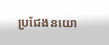ប្រជែងនយោ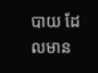បាយ ដែលមាន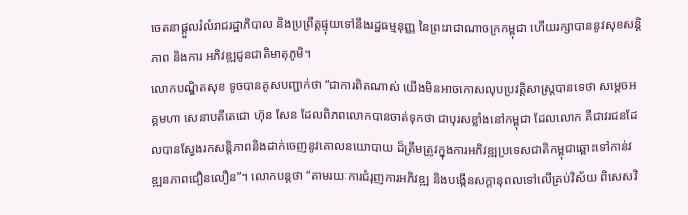ចេតនាផ្តួលរំលំរាជរដ្ឋាភិបាល និងប្រព្រឹត្តផ្ទុយទៅនឹងរដ្ឋធម្មនុញ្ញ នៃព្រះរាជាណាចក្រកម្ពុជា ហើយរក្សាបាននូវសុខសន្តិភាព និងការ អភិវឌ្ឍជូនជាតិមាតុភូមិ។
លោកបណ្ឌិតសុខ ទូចបានគូសបញ្ជាក់ថា “ជាការពិតណាស់ យើងមិនអាចកោសលុបប្រវត្តិសាស្ត្របានទេថា សម្តេចអគ្គមហា សេនាបតីតេជោ ហ៊ុន សែន ដែលពិភពលោកបានចាត់ទុកថា ជាបុរសខ្លាំងនៅកម្ពុជា ដែលលោក គឺជាវរជនដែលបានស្វែងរកសន្តិភាពនិងដាក់ចេញនូវគោលនយោបាយ ដ៏ត្រឹមត្រូវក្នុងការអភិវឌ្ឍប្រទេសជាតិកម្ពុជាឆ្ពោះទៅកាន់វឌ្ឍនភាពជឿនលឿន”។ លោកបន្តថា “តាមរយៈការជំរុញការអភិវឌ្ឍ និងបង្កើនសក្តានុពលទៅលើគ្រប់វិស័យ ពិសេសវិ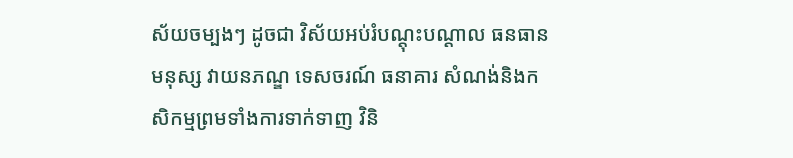ស័យចម្បងៗ ដូចជា វិស័យអប់រំបណ្តុះបណ្តាល ធនធានមនុស្ស វាយនភណ្ឌ ទេសចរណ៍ ធនាគារ សំណង់និងកសិកម្មព្រមទាំងការទាក់ទាញ វិនិ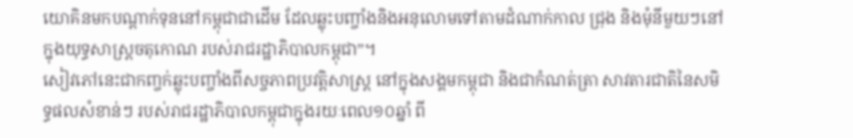យោគិនមកបណ្តាក់ទុននៅកម្ពុជាជាដើម ដែលឆ្លុះបញ្ចាំងនិងអនុលោមទៅតាមដំណាក់កាល ជ្រុង និងមុំនីមួយៗនៅក្នុងយុទ្ធសាស្ត្រចតុកោណ របស់រាជរដ្ឋាភិបាលកម្ពុជា”។
សៀវភៅនេះជាកញ្ចក់ឆ្លុះបញ្ចាំងពីសច្ចភាពប្រវត្តិសាស្ត្រ នៅក្នុងសង្គមកម្ពុជា និងជាកំណត់ត្រា សាវតារជាតិនៃសមិទ្ធផលសំខាន់ៗ របស់រាជរដ្ឋាភិបាលកម្ពុជាក្នុងរយៈពេល១០ឆ្នាំ ពី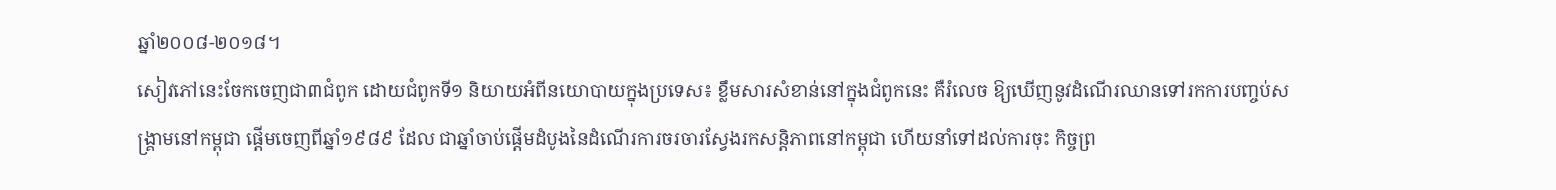ឆ្នាំ២០០៨-២០១៨។
សៀវភៅនេះចែកចេញជា៣ជំពូក ដោយជំពូកទី១ និយាយអំពីនយោបាយក្នុងប្រទេស៖ ខ្លឹមសារសំខាន់នៅក្នុងជំពូកនេះ គឺរំលេច ឱ្យឃើញនូវដំណើរឈានទៅរកការបញ្ចប់សង្គ្រាមនៅកម្ពុជា ផ្តើមចេញពីឆ្នាំ១៩៨៩ ដែល ជាឆ្នាំចាប់ផ្តើមដំបូងនៃដំណើរការចរចារស្វែងរកសន្តិភាពនៅកម្ពុជា ហើយនាំទៅដល់ការចុះ កិច្ចព្រ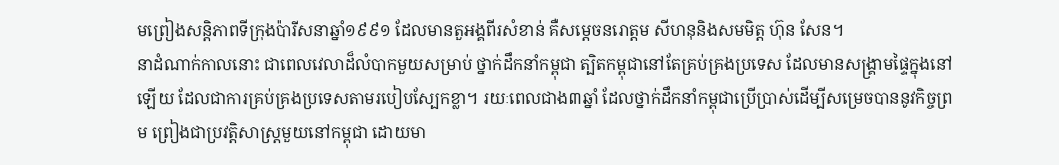មព្រៀងសន្តិភាពទីក្រុងប៉ារីសនាឆ្នាំ១៩៩១ ដែលមានតួអង្គពីរសំខាន់ គឺសម្តេចនរោត្តម សីហនុនិងសមមិត្ត ហ៊ុន សែន។
នាដំណាក់កាលនោះ ជាពេលវេលាដ៏លំបាកមួយសម្រាប់ ថ្នាក់ដឹកនាំកម្ពុជា ត្បិតកម្ពុជានៅតែគ្រប់គ្រងប្រទេស ដែលមានសង្គ្រាមផ្ទៃក្នុងនៅឡើយ ដែលជាការគ្រប់គ្រងប្រទេសតាមរបៀបស្បែកខ្លា។ រយៈពេលជាង៣ឆ្នាំ ដែលថ្នាក់ដឹកនាំកម្ពុជាប្រើប្រាស់ដើម្បីសម្រេចបាននូវកិច្ចព្រម ព្រៀងជាប្រវត្តិសាស្ត្រមួយនៅកម្ពុជា ដោយមា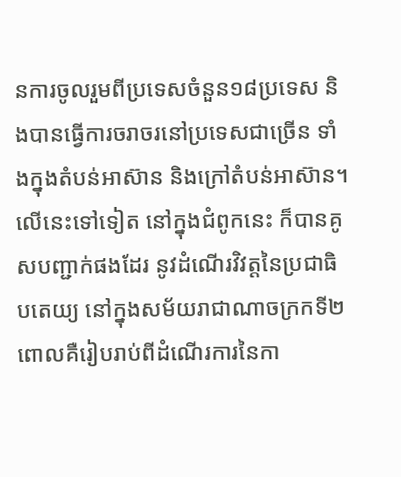នការចូលរួមពីប្រទេសចំនួន១៨ប្រទេស និងបានធ្វើការចរាចរនៅប្រទេសជាច្រើន ទាំងក្នុងតំបន់អាស៊ាន និងក្រៅតំបន់អាស៊ាន។
លើនេះទៅទៀត នៅក្នុងជំពូកនេះ ក៏បានគូសបញ្ជាក់ផងដែរ នូវដំណើរវិវត្តនៃប្រជាធិបតេយ្យ នៅក្នុងសម័យរាជាណាចក្រកទី២ ពោលគឺរៀបរាប់ពីដំណើរការនៃកា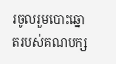រចូលរួមបោះឆ្នោតរបស់គណបក្ស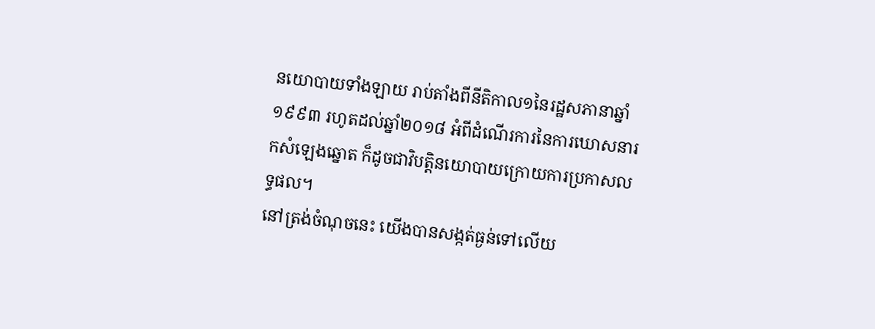នយោបាយទាំងឡាយ រាប់តាំងពីនីតិកាល១នៃរដ្ឋសភានាឆ្នាំ១៩៩៣ រហូតដល់ឆ្នាំ២០១៨ អំពីដំណើរការនៃការឃោសនារកសំឡេងឆ្នោត ក៏ដូចជាវិបត្តិនយោបាយក្រោយការប្រកាសលទ្ធផល។
នៅត្រង់ចំណុចនេះ យើងបានសង្កត់ធ្ងន់ទៅលើយ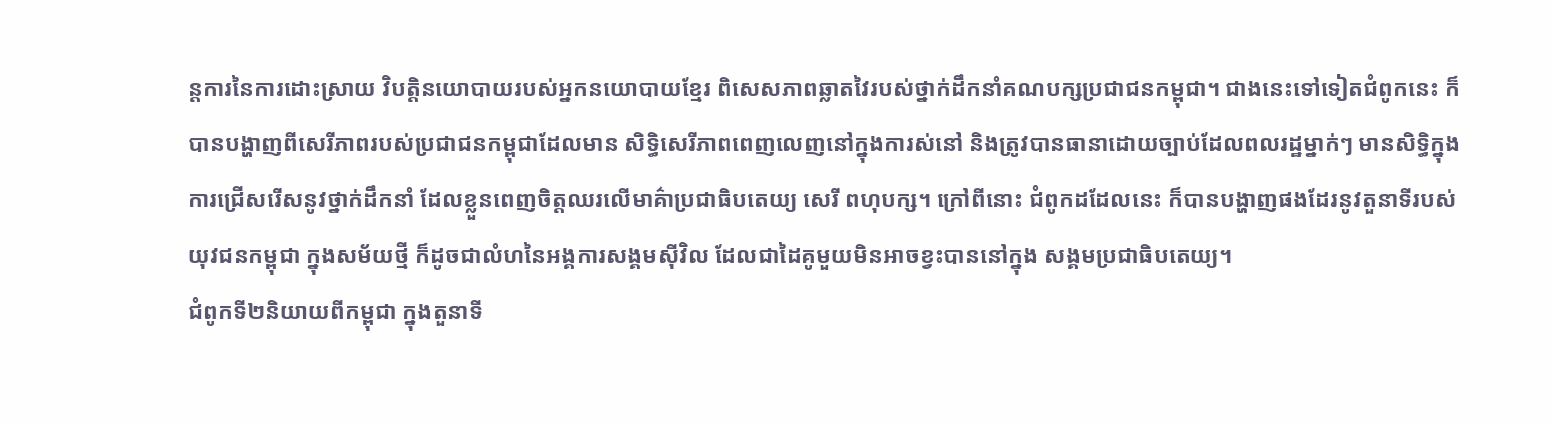ន្តការនៃការដោះស្រាយ វិបត្តិនយោបាយរបស់អ្នកនយោបាយខ្មែរ ពិសេសភាពឆ្លាតវៃរបស់ថ្នាក់ដឹកនាំគណបក្សប្រជាជនកម្ពុជា។ ជាងនេះទៅទៀតជំពូកនេះ ក៏បានបង្ហាញពីសេរីភាពរបស់ប្រជាជនកម្ពុជាដែលមាន សិទ្ធិសេរីភាពពេញលេញនៅក្នុងការស់នៅ និងត្រូវបានធានាដោយច្បាប់ដែលពលរដ្ឋម្នាក់ៗ មានសិទ្ធិក្នុងការជ្រើសរើសនូវថ្នាក់ដឹកនាំ ដែលខ្លួនពេញចិត្តឈរលើមាគ៌ាប្រជាធិបតេយ្យ សេរី ពហុបក្ស។ ក្រៅពីនោះ ជំពូកដដែលនេះ ក៏បានបង្ហាញផងដែរនូវតួនាទីរបស់យុវជនកម្ពុជា ក្នុងសម័យថ្មី ក៏ដូចជាលំហនៃអង្គការសង្គមស៊ីវិល ដែលជាដៃគូមួយមិនអាចខ្វះបាននៅក្នុង សង្គមប្រជាធិបតេយ្យ។
ជំពូកទី២និយាយពីកម្ពុជា ក្នុងតួនាទី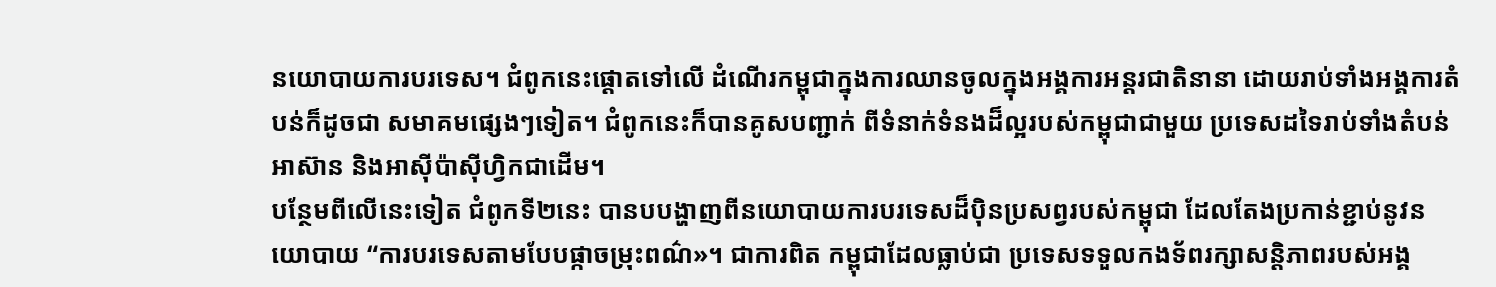នយោបាយការបរទេស។ ជំពូកនេះផ្តោតទៅលើ ដំណើរកម្ពុជាក្នុងការឈានចូលក្នុងអង្គការអន្តរជាតិនានា ដោយរាប់ទាំងអង្គការតំបន់ក៏ដូចជា សមាគមផ្សេងៗទៀត។ ជំពូកនេះក៏បានគូសបញ្ជាក់ ពីទំនាក់ទំនងដ៏ល្អរបស់កម្ពុជាជាមួយ ប្រទេសដទៃរាប់ទាំងតំបន់អាស៊ាន និងអាស៊ីប៉ាស៊ីហ្វិកជាដើម។
បន្ថែមពីលើនេះទៀត ជំពូកទី២នេះ បានបបង្ហាញពីនយោបាយការបរទេសដ៏ប៉ិនប្រសព្វរបស់កម្ពុជា ដែលតែងប្រកាន់ខ្ជាប់នូវនយោបាយ “ការបរទេសតាមបែបផ្កាចម្រុះពណ៌»។ ជាការពិត កម្ពុជាដែលធ្លាប់ជា ប្រទេសទទួលកងទ័ពរក្សាសន្តិភាពរបស់អង្គ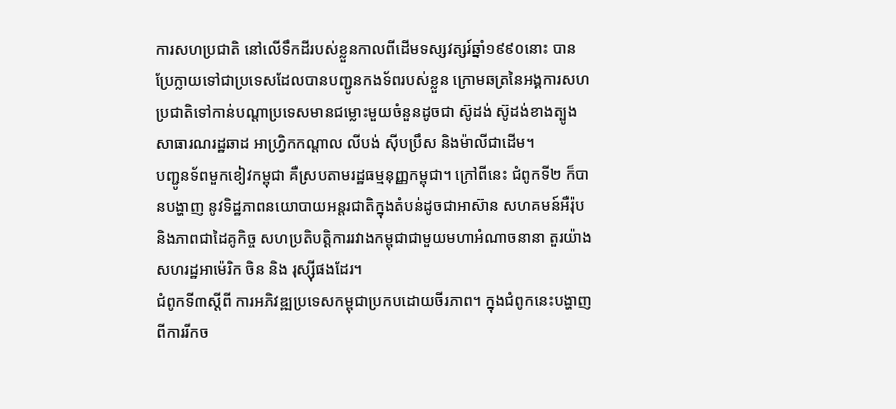ការសហប្រជាតិ នៅលើទឹកដីរបស់ខ្លួនកាលពីដើមទស្សវត្សរ៍ឆ្នាំ១៩៩០នោះ បានប្រែក្លាយទៅជាប្រទេសដែលបានបញ្ជូនកងទ័ពរបស់ខ្លួន ក្រោមឆត្រនៃអង្គការសហប្រជាតិទៅកាន់បណ្តាប្រទេសមានជម្លោះមួយចំនួនដូចជា ស៊ូដង់ ស៊ូដង់ខាងត្បូង សាធារណរដ្ឋឆាដ អាហ្វ្រិកកណ្តាល លីបង់ ស៊ីបប្រឹស និងម៉ាលីជាដើម។
បញ្ជូនទ័ពមួកខៀវកម្ពុជា គឺស្របតាមរដ្ឋធម្មនុញ្ញកម្ពុជា។ ក្រៅពីនេះ ជំពូកទី២ ក៏បានបង្ហាញ នូវទិដ្ឋភាពនយោបាយអន្តរជាតិក្នុងតំបន់ដូចជាអាស៊ាន សហគមន៍អឺរ៉ុប និងភាពជាដៃគូកិច្ច សហប្រតិបត្តិការរវាងកម្ពុជាជាមួយមហាអំណាចនានា តួរយ៉ាងសហរដ្ឋអាម៉េរិក ចិន និង រុស្ស៊ីផងដែរ។
ជំពូកទី៣ស្តីពី ការអភិវឌ្ឍប្រទេសកម្ពុជាប្រកបដោយចីរភាព។ ក្នុងជំពូកនេះបង្ហាញពីការរីកច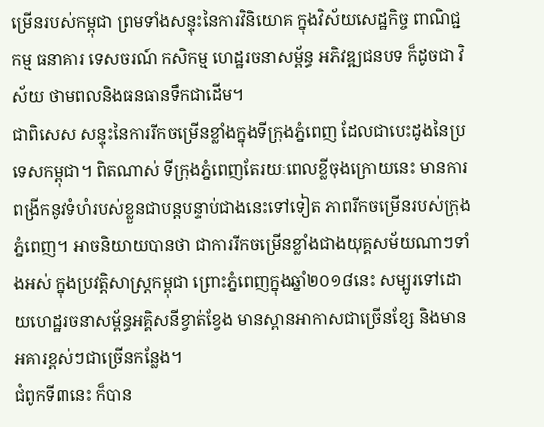ម្រើនរបស់កម្ពុជា ព្រមទាំងសន្ទុះនៃការវិនិយោគ ក្នុងវិស័យសេដ្ឋកិច្ច ពាណិជ្ជកម្ម ធនាគារ ទេសចរណ៍ កសិកម្ម ហេដ្ឋរចនាសម្ព័ន្ធ អភិវឌ្ឍជនបទ ក៏ដូចជា វិស័យ ថាមពលនិងធនធានទឹកជាដើម។
ជាពិសេស សន្ទុះនៃការរីកចម្រើនខ្លាំងក្នុងទីក្រុងភ្នំពេញ ដែលជាបេះដូងនៃប្រទេសកម្ពុជា។ ពិតណាស់ ទីក្រុងភ្នំពេញតែរយៈពេលខ្លីចុងក្រោយនេះ មានការពង្រីកនូវទំហំរបស់ខ្លួនជាបន្តបន្ទាប់ជាងនេះទៅទៀត ភាពរីកចម្រើនរបស់ក្រុងភ្នំពេញ។ អាចនិយាយបានថា ជាការរីកចម្រើនខ្លាំងជាងយុគ្គសម័យណាៗទាំងអស់ ក្នុងប្រវត្តិសាស្ត្រកម្ពុជា ព្រោះភ្នំពេញក្នុងឆ្នាំ២០១៨នេះ សម្បូរទៅដោយហេដ្ឋរចនាសម្ព័ន្ធអគ្គិសនីខ្វាត់ខ្វែង មានស្ពានអាកាសជាច្រើនខ្សែ និងមានអគារខ្ពស់ៗជាច្រើនកន្លែង។
ជំពូកទី៣នេះ ក៏បាន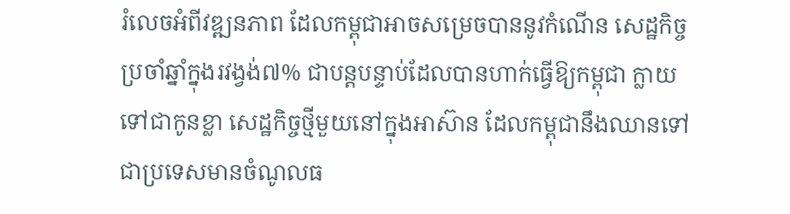រំលេចអំពីវឌ្ឍនភាព ដែលកម្ពុជាអាចសម្រេចបាននូវកំណើន សេដ្ឋកិច្ចប្រចាំឆ្នាំក្នុងរវង្វង់៧% ជាបន្តបន្ទាប់ដែលបានហាក់ធ្វើឱ្យកម្ពុជា ក្លាយទៅជាកូនខ្លា សេដ្ឋកិច្ចថ្មីមួយនៅក្នុងអាស៊ាន ដែលកម្ពុជានឹងឈានទៅជាប្រទេសមានចំណូលធ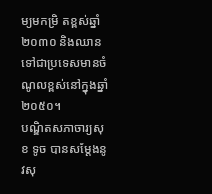ម្យមកម្រិ តខ្ពស់ឆ្នាំ២០៣០ និងឈានទៅជាប្រទេសមានចំណូលខ្ពស់នៅក្នុងឆ្នាំ២០៥០។
បណ្ឌិតសភាចារ្យសុខ ទូច បានសម្តែងនូវសុ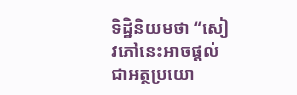ទិដ្ឋិនិយមថា “សៀវភៅនេះអាចផ្តល់ជាអត្ថប្រយោ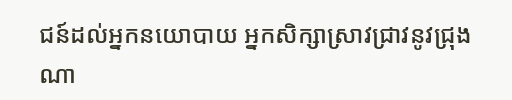ជន៍ដល់អ្នកនយោបាយ អ្នកសិក្សាស្រាវជ្រាវនូវជ្រុងណា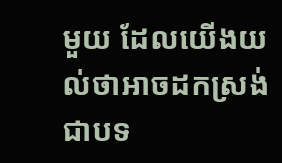មួយ ដែលយើងយល់ថាអាចដកស្រង់ជាបទ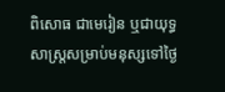ពិសោធ ជាមេរៀន ឬជាយុទ្ធសាស្រ្តសម្រាប់មនុស្សទៅថ្ងៃ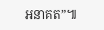អនាគត”៕